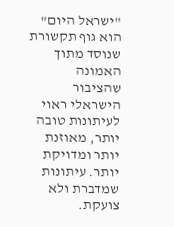"ישראל היום" הוא גוף תקשורת שנוסד מתוך האמונה שהציבור הישראלי ראוי לעיתונות טובה יותר, מאוזנת יותר ומדויקת יותר. עיתונות שמדברת ולא צועקת.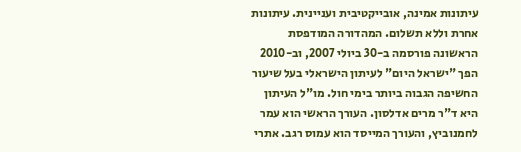עיתונות אמינה, אובייקטיבית ועניינית. עיתונות אחרת וללא תשלום. המהדורה המודפסת הראשונה פורסמה ב-30 ביולי 2007, וב-2010 הפך "ישראל היום" לעיתון הישראלי בעל שיעור החשיפה הגבוה ביותר בימי חול. מו"ל העיתון היא ד"ר מרים אדלסון. העורך הראשי הוא עמר לחמנוביץ, והעורך המייסד הוא עמוס רגב. אתרי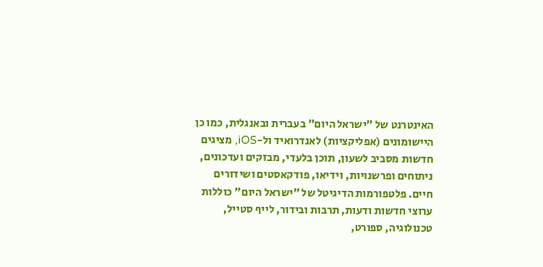האינטרנט של "ישראל היום" בעברית ובאנגלית, כמו כן היישומונים (אפליקציות) לאנדרואיד ול-iOS, מציגים חדשות מסביב לשעון, תוכן בלעדי, מבזקים ועדכונים, ניתוחים ופרשנויות, וידיאו, פודקאסטים ושידורים חיים. פלטפורמות הדיגיטל של "ישראל היום" כוללות ערוצי חדשות ודעות, תרבות ובידור, לייף סטייל, טכנולוגיה, ספורט,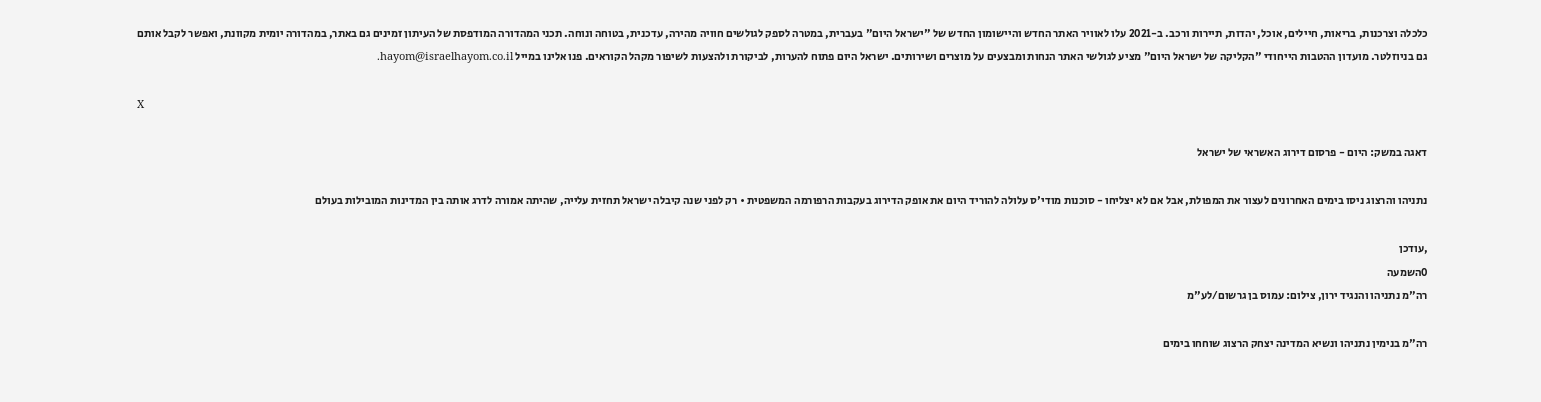כלכלה וצרכנות, בריאות, חיילים, אוכל, יהדות, תיירות ורכב. ב-2021 עלו לאוויר האתר החדש והיישומון החדש של "ישראל היום" בעברית, במטרה לספק לגולשים חוויה מהירה, עדכנית, בטוחה ונוחה. תכני המהדורה המודפסת של העיתון זמינים גם באתר, במהדורה יומית מקוונת, ואפשר לקבל אותם גם בניוזלטר. מועדון ההטבות הייחודי "הקליקה של ישראל היום" מציע לגולשי האתר הנחות ומבצעים על מוצרים ושירותים. ישראל היום פתוח להערות, לביקורת ולהצעות לשיפור מקהל הקוראים. פנו אלינו במייל hayom@israelhayom.co.il.

X

דאגה במשק: היום - פרסום דירוג האשראי של ישראל

נתניהו והרצוג ניסו בימים האחרונים לעצור את המפולת, אבל אם לא יצליחו - סוכנות מודי'ס עלולה להוריד היום את אופק הדירוג בעקבות הרפורמה המשפטית • רק לפני שנה קיבלה ישראל תחזית עלייה, שהיתה אמורה לדרג אותה בין המדינות המובילות בעולם

,עודכן
0השמעה
רה"מ נתניהו והנגיד ירון, צילום: עמוס בן גרשום/לע"מ

רה"מ בנימין נתניהו ונשיא המדינה יצחק הרצוג שוחחו בימים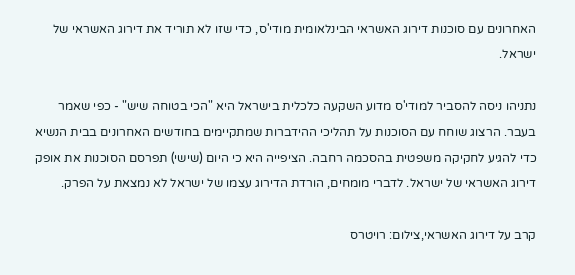האחרונים עם סוכנות דירוג האשראי הבינלאומית מודי'ס, כדי שזו לא תוריד את דירוג האשראי של ישראל.

נתניהו ניסה להסביר למודי'ס מדוע השקעה כלכלית בישראל היא "הכי בטוחה שיש" - כפי שאמר בעבר. הרצוג שוחח עם הסוכנות על תהליכי ההידברות שמתקיימים בחודשים האחרונים בבית הנשיא כדי להגיע לחקיקה משפטית בהסכמה רחבה. הציפייה היא כי היום (שישי) תפרסם הסוכנות את אופק דירוג האשראי של ישראל. לדברי מומחים, הורדת הדירוג עצמו של ישראל לא נמצאת על הפרק.

קרב על דירוג האשראי,צילום: רויטרס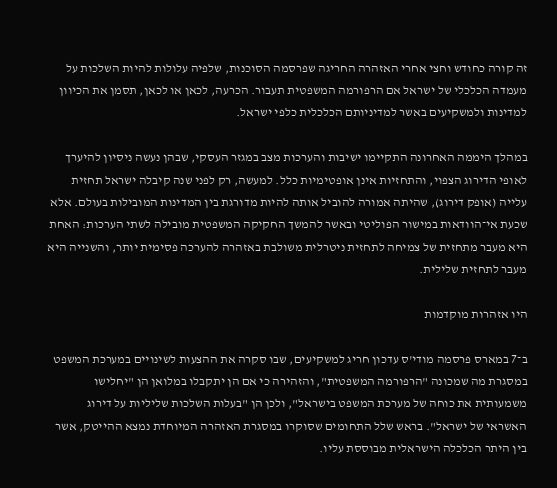זה קורה כחודש וחצי אחרי האזהרה החריגה שפרסמה הסוכנות, שלפיה עלולות להיות השלכות על מעמדה הכלכלי של ישראל אם הרפורמה המשפטית תעבור. הכרעה, לכאן או לכאן, תסמן את הכיוון למדינות ולמשקיעים באשר למדיניותם הכלכלית כלפי ישראל.

במהלך היממה האחרונה התקיימו ישיבות והערכות מצב במגזר העסקי, שבהן נעשה ניסיון להיערך לאופי הדירוג הצפוי, והתחזיות אינן אופטימיות כלל. למעשה, רק לפני שנה קיבלה ישראל תחזית עלייה (אופק דירוג), שהיתה אמורה להוביל אותה להיות מדורגת בין המדינות המובילות בעולם. אלא שכעת אי־הוודאות במישור הפוליטי ובאשר להמשך החקיקה המשפטית מובילה לשתי הערכות: האחת היא מעבר מתחזית של צמיחה לתחזית ניטרלית משולבת באזהרה להערכה פסימית יותר, והשנייה היא מעבר לתחזית שלילית.

היו אזהרות מוקדמות

ב־7 במארס פרסמה מודי'ס עדכון חריג למשקיעים, שבו סקרה את ההצעות לשינויים במערכת המשפט במסגרת מה שמכונה "הרפורמה המשפטית", והזהירה כי אם הן יתקבלו במלואן הן "יחלישו משמעותית את כוחה של מערכת המשפט בישראל", ולכן הן "בעלות השלכות שליליות על דירוג האשראי של ישראל". בראש שלל התחומים שסוקרו במסגרת האזהרה המיוחדת נמצא ההייטק, אשר בין היתר הכלכלה הישראלית מבוססת עליו.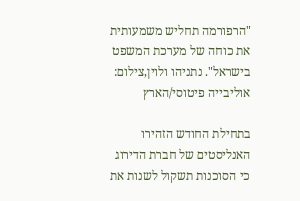"הרפורמה תחליש משמעותית את כוחה של מערכת המשפט בישראל". נתניהו ולוין,צילום: אוליבייה פיטוסי/הארץ

בתחילת החודש הזהירו האנליסטים של חברת הדירוג כי הסוכנות תשקול לשנות את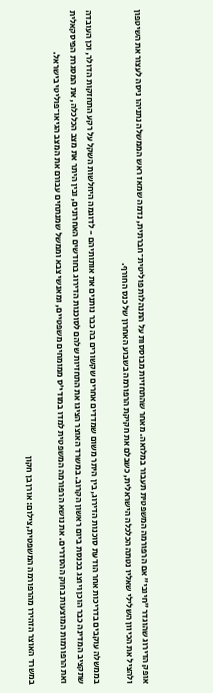אופק הדירוג שהוגדר "חיובי" אם הרפורמה המשפטית תעבור במלואה. מאחר שהתחזיות מבוססות על התנהלות פוליטית־חברתית, נדמה שמאז ראש הממשלה נתניהו ניסה לעצור את השיטפון ולהציל את הכיוון השלילי שאליו נטתה הכלכלה הישראלית, כשבלם את חקיקת הרפורמה בשבוע האחרון של כנס החורף.

בממשלה עוקבים בדריכות אחר הודעת סוכנות הדירוג, בין היתר משום שמדדים אחרים שקשורים בה כבר נותנים את אותותיהם - לדוגמה היחלשות השקל על רקע התחזקות הדולר, וכן העובדה שתקציב המדינה כבר הוכן ויוצג בכנסת ביום ראשון הקרוב. במשרד האוצר הציגו את התחזיות שלהם לסוכנות הדירוג בחודשים האחרונים, ובין היתר את מצב הכלכלה, את המסגרת הפיסקאלית ואת הרפורמות המוצעות בחוק ההסדרים. את נושא הרפורמה המשפטית למדו במודי'ס ממומחים משפטיים, ומאנשי צבא וממשל שמנתחים עבורם את המצב הגיאו־פוליטי בישראל.

במשרד האוצר הזהירו מהרפורמה המשפטית,צילום: אורן בן חקון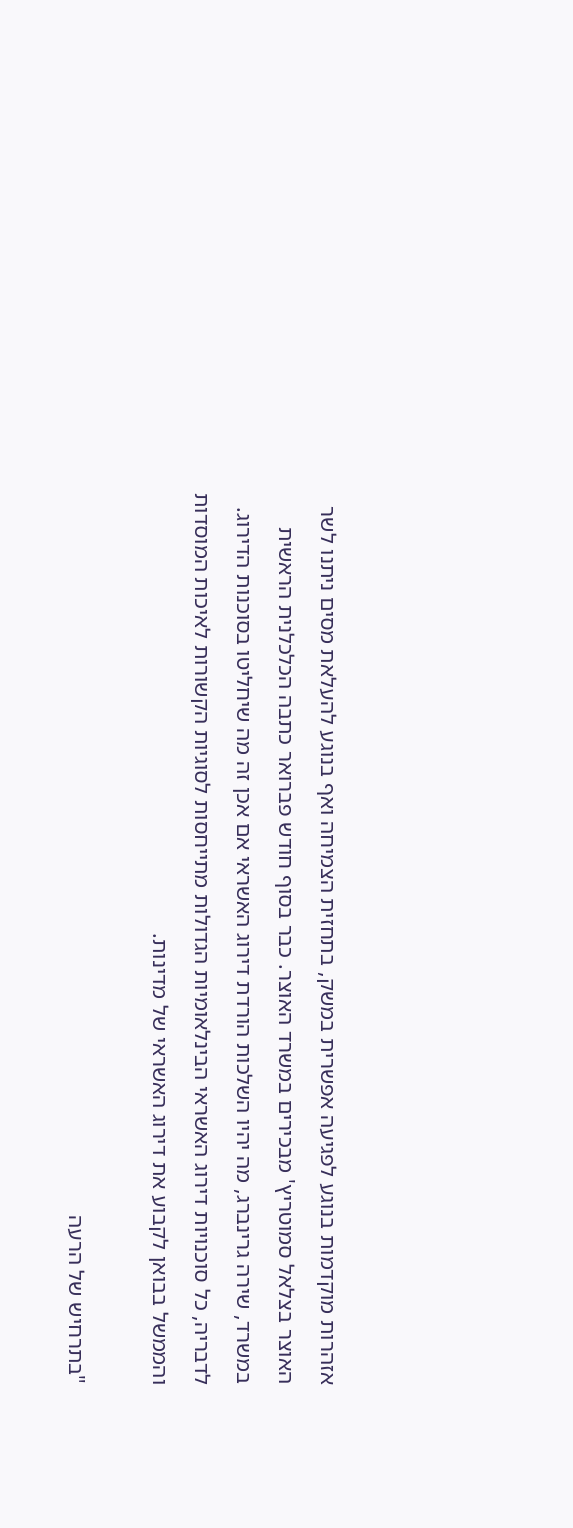אזהרות מוקדמות בנוגע לפגיעה אפשרית במשק, בתחזית הצמיחה ואף בנוגע להעלאת מסים ניתנו לשר האוצר בצלאל סמוטריץ' מבכירים במשרד האוצר. כבר בסוף חודש פברואר כתבה הכלכלנית הראשית במשרד, שירה גרינברג, מה יהיו השלכות הורדת דירוג האשראי אם אכן זה מה שיחליטו בסוכנות הדירוג. לדבריה, כל סוכנויות דירוג האשראי הבינלאומיות הגדולות מתייחסות לסוגיות הקשורות לאיכות המוסדות והממשל בבואן לקבוע את דירוג האשראי של מדינות.

"בתרחיש של הרעה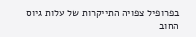בפרופיל צפויה התייקרות של עלות גיוס החוב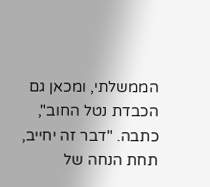הממשלתי, ומכאן גם הכבדת נטל החוב", כתבה. "דבר זה יחייב, תחת הנחה של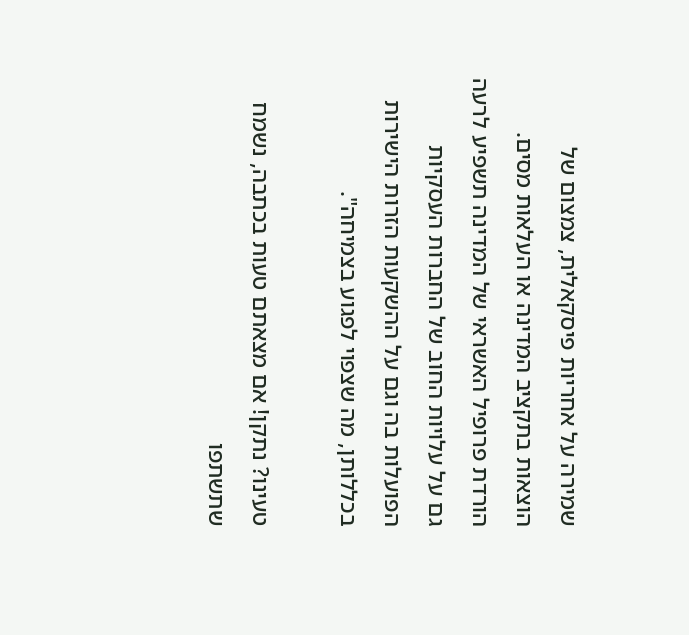שמירה על אחריות פיסקאלית, צמצום של הוצאות בתקציב המדינה או העלאות מסים. הורדת פרופיל האשראי של המדינה תשפיע לרעה גם על עלויות החוב של החברות העסקיות הפועלות בה וגם על ההשקעות הזרות הישירות בכללותן, מה שצפוי לפגוע בצמיחה".

טעינו? נתקן! אם מצאתם טעות בכתבה, נשמח שתשתפו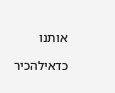אותנו

כדאילהכיר